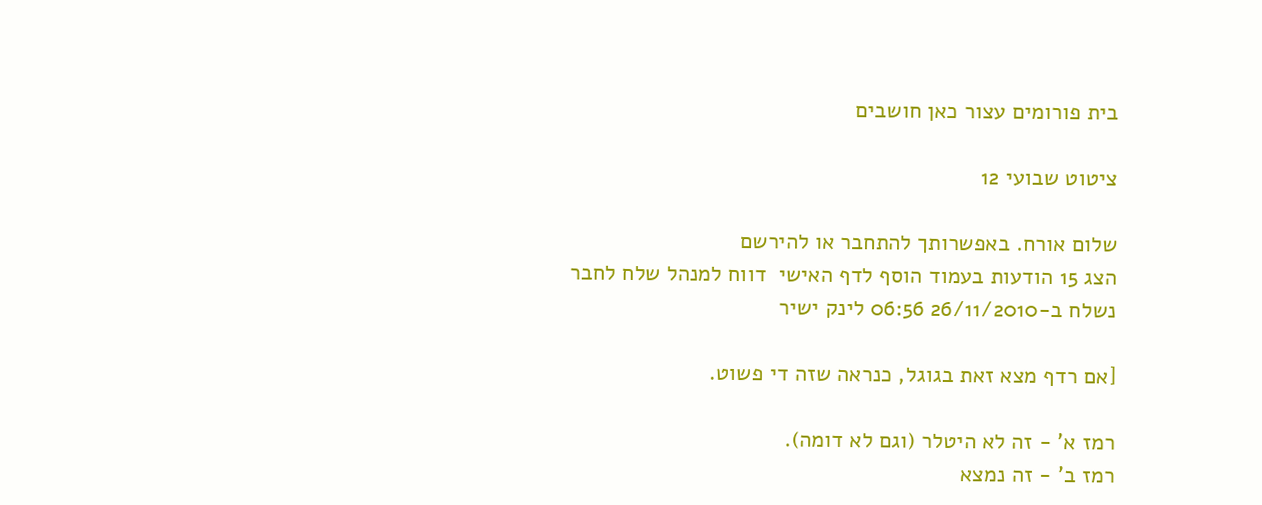בית פורומים עצור כאן חושבים

ציטוט שבועי 12

שלום אורח. באפשרותך להתחבר או להירשם
הצג 15 הודעות בעמוד הוסף לדף האישי  דווח למנהל שלח לחבר
נשלח ב-26/11/2010 06:56 לינק ישיר

[אם רדף מצא זאת בגוגל, כנראה שזה די פשוט.

רמז א' - זה לא היטלר (וגם לא דומה).
רמז ב' - זה נמצא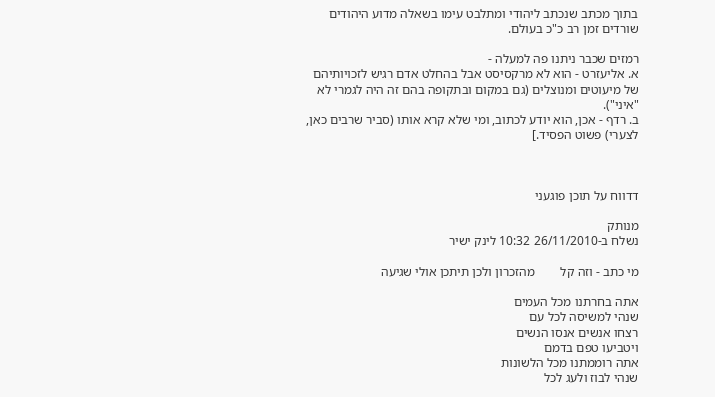בתוך מכתב שנכתב ליהודי ומתלבט עימו בשאלה מדוע היהודים שורדים זמן רב כ"כ בעולם.

רמזים שכבר ניתנו פה למעלה -
א. אליעזרט - הוא לא מרקסיסט אבל בהחלט אדם רגיש לזכויותיהם של מיעוטים ומנוצלים (גם במקום ובתקופה בהם זה היה לגמרי לא "איני").
ב. רדף - אכן, הוא יודע לכתוב, ומי שלא קרא אותו (סביר שרבים כאן, לצערי) פשוט הפסיד.]



דדווח על תוכן פוגעני

מנותק
נשלח ב-26/11/2010 10:32 לינק ישיר

מי כתב - וזה קל        מהזכרון ולכן תיתכן אולי שגיעה

אתה בחרתנו מכל העמים
שנהי למשיסה לכל עם
רצחו אנשים אנסו הנשים
ויטביעו טפם בדמם
אתה רוממתנו מכל הלשונות
שנהי לבוז ולעג לכל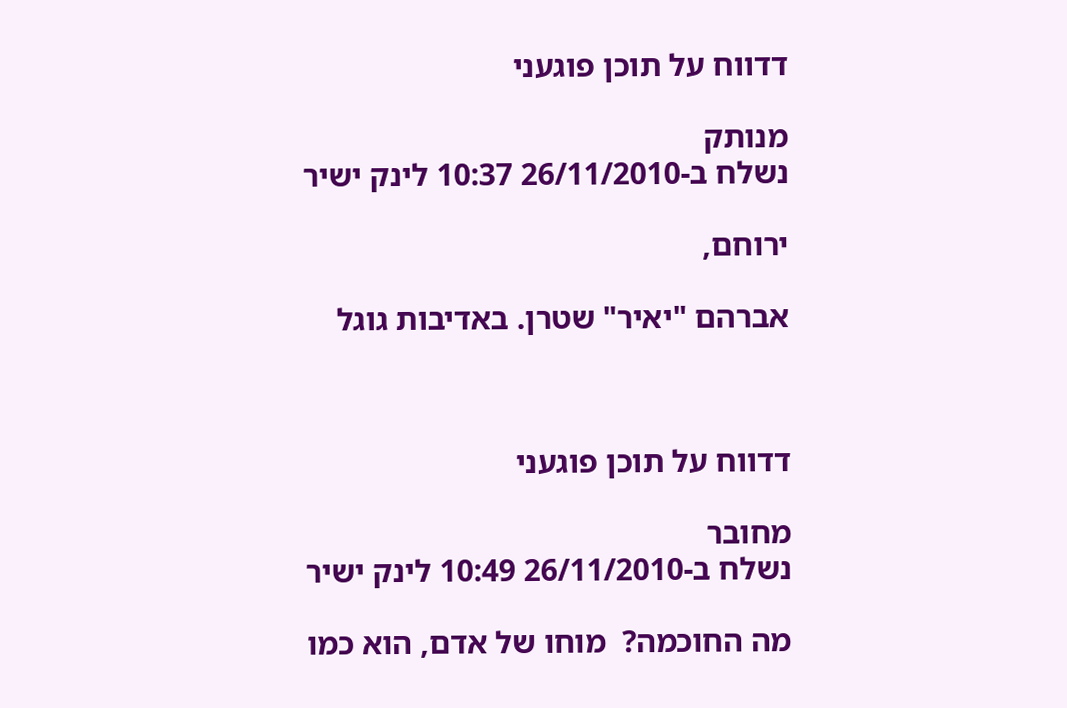דדווח על תוכן פוגעני

מנותק
נשלח ב-26/11/2010 10:37 לינק ישיר

ירוחם,

אברהם "יאיר" שטרן. באדיבות גוגל



דדווח על תוכן פוגעני

מחובר
נשלח ב-26/11/2010 10:49 לינק ישיר

מה החוכמה?  מוחו של אדם, הוא כמו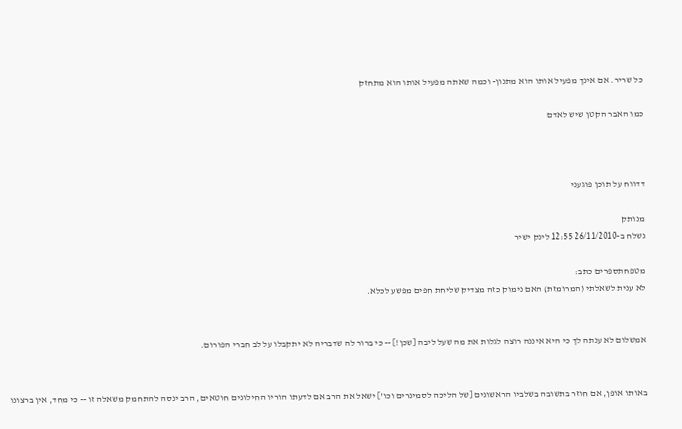כל שריר. אם אינך מפעיל אותו הוא מתנון- וכמה שאתה מפעיל אותו הוא מתחזק

כמו האבר הקטן שיש לאדם



דדווח על תוכן פוגעני

מנותק
נשלח ב-26/11/2010 12:55 לינק ישיר

מטפחתספרים כתב:
לא ענית לשאלתי (המרומזת) האם נימוק כזה מצדיק שליחת חפים מפשע לכלא.


אמשלום לא ענתה לך כי היא איננה רוצה לגלות את מה שעל ליבה [שכן!] -- כי ברור לה שדבריה לא יתקבלו על לב חברי הפורום.


באותו אופן, אם חוזר בתשובה בשלביו הראשונים [של הליכה לסמינרים וכו'] ישאל את הרב אם לדעתו הוריו החילונים חוטאים, הרב ינסה להתחמק משאלה זו -- כי מחד, אין ברצונו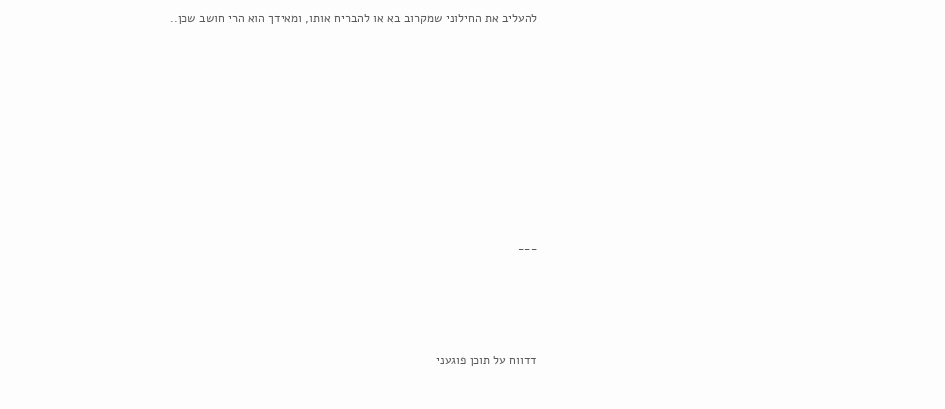להעליב את החילוני שמקרוב בא או להבריח אותו, ומאידך הוא הרי חושב שכן..









___




דדווח על תוכן פוגעני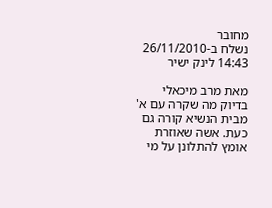מחובר
נשלח ב-26/11/2010 14:43 לינק ישיר

מאת מרב מיכאלי
בדיוק מה שקרה עם א' מבית הנשיא קורה גם כעת. אשה שאוזרת אומץ להתלונן על מי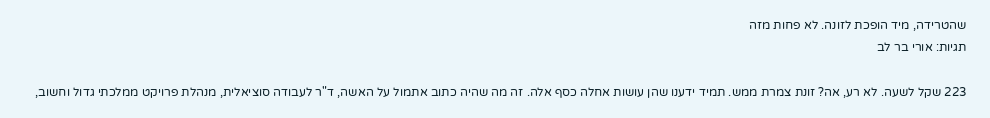שהטרידה, מיד הופכת לזונה. לא פחות מזה
תגיות: אורי בר לב

223 שקל לשעה. לא רע, אה? זונת צמרת ממש. תמיד ידענו שהן עושות אחלה כסף אלה. זה מה שהיה כתוב אתמול על האשה, ד"ר לעבודה סוציאלית, מנהלת פרויקט ממלכתי גדול וחשוב,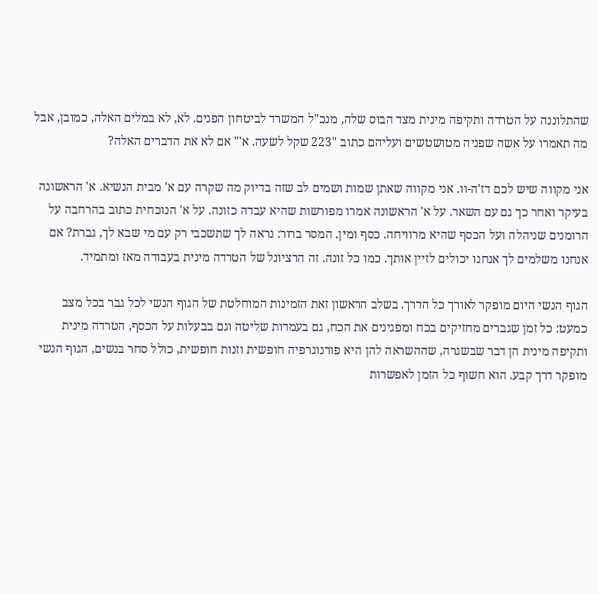שהתלוננה על הטרדה ותקיפה מינית מצד הבוס שלה, מנכ"ל המשרד לביטחון הפנים. לא, לא במלים האלה, כמובן, אבל מה תאמרו על אשה שפניה מטושטשים ועליהם כתוב "223 שקל לשעה. א'" אם לא את הדברים האלה?

אני מקווה שיש לכם דז'ה-וו. אני מקווה שאתן שמות ושמים לב שזה בדיוק מה שקרה עם א' מבית הנשיא. א' הראשונה בעיקר ואחר כך גם עם השאר. על א' הראשונה אמרו מפורשות שהיא עבדה כזונה. על א' הנוכחית כתוב בהרחבה על הרומנים שניהלה ועל הכסף שהיא מרוויחה. כסף ומין. המסר ברור: נראה לך שתשכבי רק עם מי שבא לך, גברת? אם אנחנו משלמים לך אנחנו יכולים לזיין אותך. כמו כל זונה. זה הרציונל של הטרדה מינית בעבודה מאז ומתמיד.

הגוף הנשי היום מופקר לאורך כל הדרך. בשלב הראשון זאת הזמינות המוחלטת של הגוף הנשי לכל גבר בכל מצב כמעט: כל זמן שגברים מחזיקים בכח ומפגינים את הכח, גם בעמדות שליטה וגם בבעלות על הכסף, הטרדה מינית ותקיפה מינית הן דבר שבשגרה, שההשראה להן היא פורנוגרפיה חופשית וזנות חופשית, כולל סחר בנשים, הגוף הנשי מופקר דרך קבע. הוא חשוף כל הזמן לאפשרות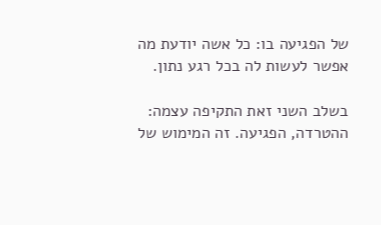של הפגיעה בו: כל אשה יודעת מה אפשר לעשות לה בכל רגע נתון.

בשלב השני זאת התקיפה עצמה: ההטרדה, הפגיעה. זה המימוש של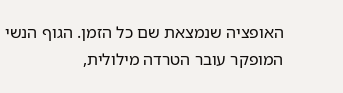האופציה שנמצאת שם כל הזמן. הגוף הנשי המופקר עובר הטרדה מילולית,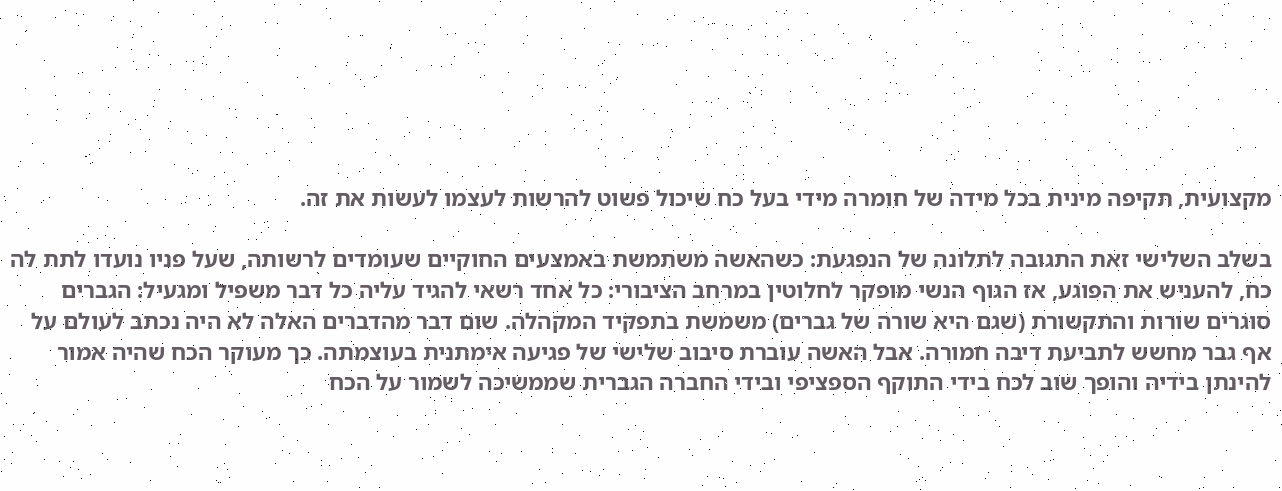מקצועית, תקיפה מינית בכל מידה של חומרה מידי בעל כח שיכול פשוט להרשות לעצמו לעשות את זה.

בשלב השלישי זאת התגובה לתלונה של הנפגעת: כשהאשה משתמשת באמצעים החוקיים שעומדים לרשותה, שעל פניו נועדו לתת לה כח, להעניש את הפוגע, אז הגוף הנשי מופקר לחלוטין במרחב הציבורי: כל אחד רשאי להגיד עליה כל דבר משפיל ומגעיל: הגברים סוגרים שורות והתקשורת (שגם היא שורה של גברים) משמשת בתפקיד המקהלה. שום דבר מהדברים האלה לא היה נכתב לעולם על אף גבר מחשש לתביעת דיבה חמורה. אבל האשה עוברת סיבוב שלישי של פגיעה אימתנית בעוצמתה. כך מעוקר הכח שהיה אמור להינתן בידיה והופך שוב לכח בידי התוקף הספציפי ובידי החברה הגברית שממשיכה לשמור על הכח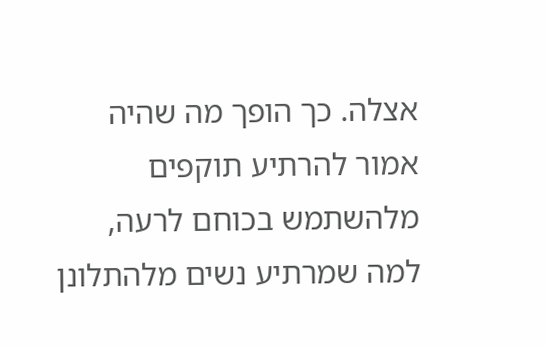אצלה. כך הופך מה שהיה אמור להרתיע תוקפים מלהשתמש בכוחם לרעה, למה שמרתיע נשים מלהתלונן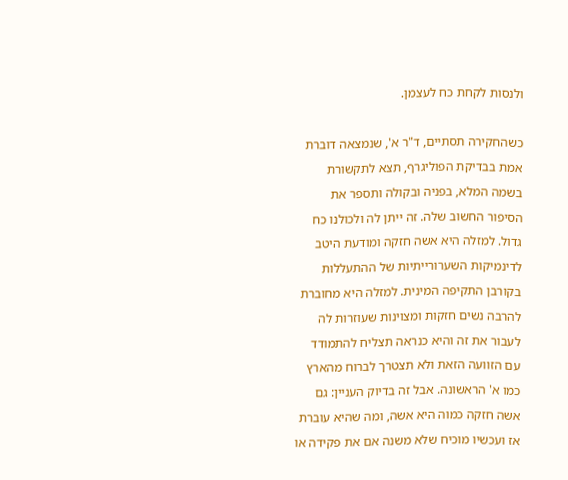ולנסות לקחת כח לעצמן.

כשהחקירה תסתיים, ד"ר א', שנמצאה דוברת אמת בבדיקת הפוליגרף, תצא לתקשורת בשמה המלא, בפניה ובקולה ותספר את הסיפור החשוב שלה. זה ייתן לה ולכולנו כח גדול. למזלה היא אשה חזקה ומודעת היטב לדינמיקות השערורייתיות של ההתעללות בקורבן התקיפה המינית. למזלה היא מחוברת להרבה נשים חזקות ומצוינות שעוזרות לה לעבור את זה והיא כנראה תצליח להתמודד עם הזוועה הזאת ולא תצטרך לברוח מהארץ כמו א' הראשונה. אבל זה בדיוק העניין: גם אשה חזקה כמוה היא אשה, ומה שהיא עוברת אז ועכשיו מוכיח שלא משנה אם את פקידה או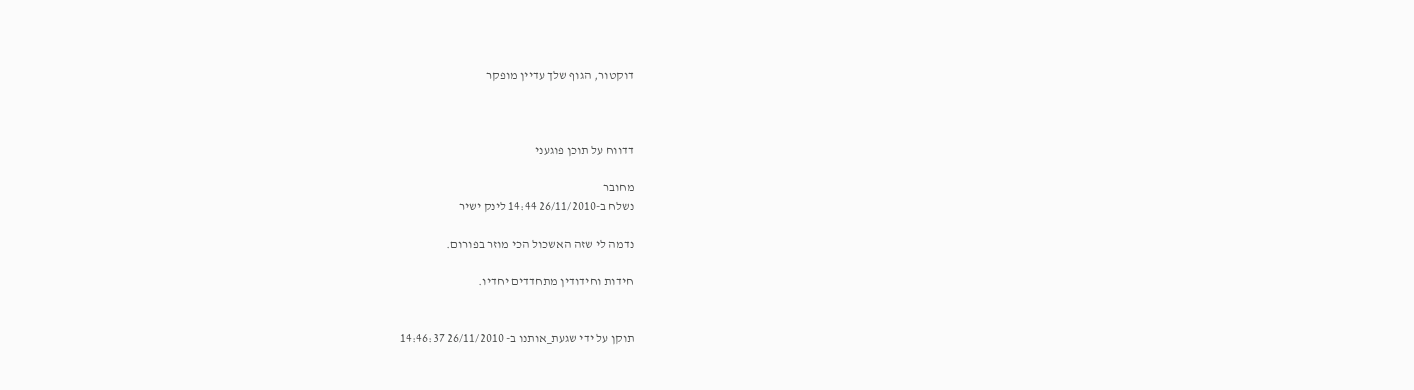דוקטור, הגוף שלך עדיין מופקר



דדווח על תוכן פוגעני

מחובר
נשלח ב-26/11/2010 14:44 לינק ישיר

נדמה לי שזה האשכול הכי מוזר בפורום.

חידות וחידודין מתחדדים יחדיו.


תוקן על ידי שגעת_אותנו ב- 26/11/2010 14:46:37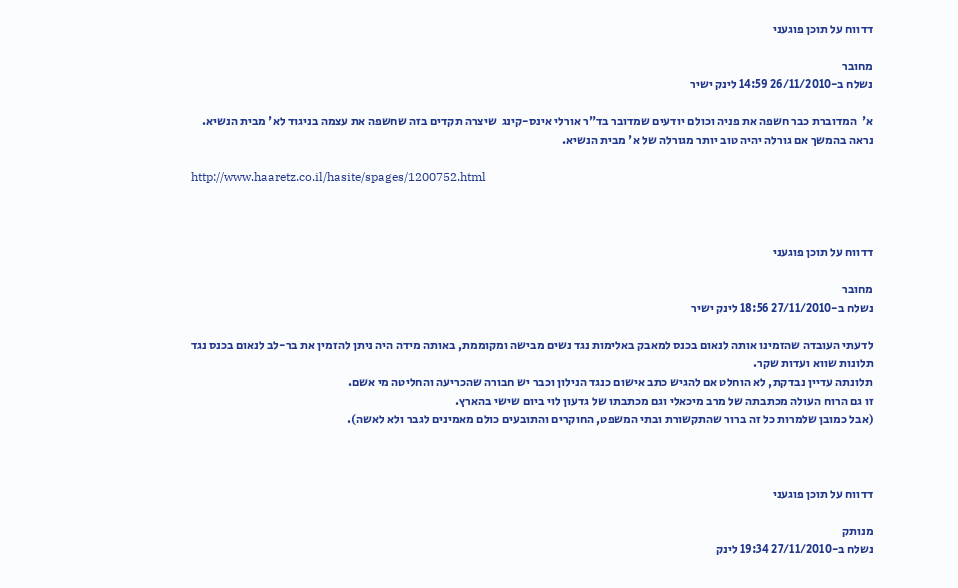דדווח על תוכן פוגעני

מחובר
נשלח ב-26/11/2010 14:59 לינק ישיר

א'  המדוברת כבר חשפה את פניה וכולם יודעים שמדובר בד"ר אורלי אינס-קינג  שיצרה תקדים בזה שחשפה את עצמה בניגוד לא' מבית הנשיא.
נראה בהמשך אם גורלה יהיה טוב יותר מגורלה של א' מבית הנשיא.

http://www.haaretz.co.il/hasite/spages/1200752.html



דדווח על תוכן פוגעני

מחובר
נשלח ב-27/11/2010 18:56 לינק ישיר

לדעתי העובדה שהזמינו אותה לנאום בכנס למאבק באלימות נגד נשים מבישה ומקוממת, באותה מידה היה ניתן להזמין את בר-לב לנאום בכנס נגד תלונות שווא ועדות שקר.
תלונתה עדיין נבדקת, לא הוחלט אם להגיש כתב אישום כנגד הנילון וכבר יש חבורה שהכריעה והחליטה מי אשם.
זו גם הרוח העולה מכתבתה של מרב מיכאלי וגם מכתבתו של גדעון לוי ביום שישי בהארץ.
(אבל כמובן שלמרות כל זה ברור שהתקשורת ובתי המשפט, החוקרים והתובעים כולם מאמינים לגבר ולא לאשה).



דדווח על תוכן פוגעני

מנותק
נשלח ב-27/11/2010 19:34 לינק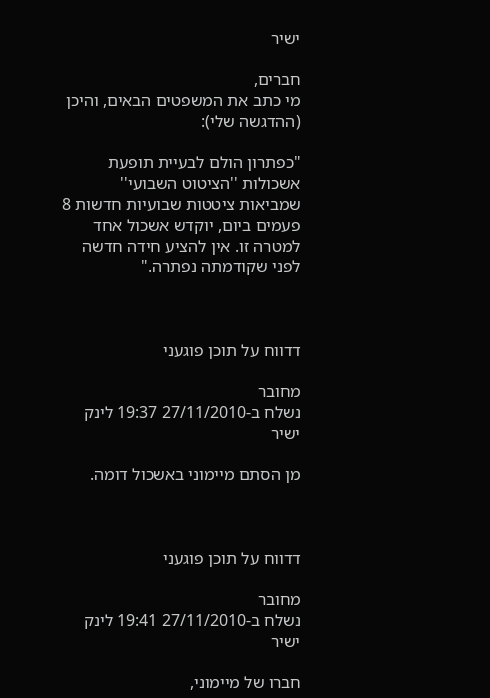ישיר

חברים,
מי כתב את המשפטים הבאים, והיכן (ההדגשה שלי):

"כפתרון הולם לבעיית תופעת אשכולות ''הציטוט השבועי'' שמביאות ציטטות שבועיות חדשות 8 פעמים ביום, יוקדש אשכול אחד למטרה זו. אין להציע חידה חדשה לפני שקודמתה נפתרה."



דדווח על תוכן פוגעני

מחובר
נשלח ב-27/11/2010 19:37 לינק ישיר

מן הסתם מיימוני באשכול דומה.



דדווח על תוכן פוגעני

מחובר
נשלח ב-27/11/2010 19:41 לינק ישיר

חברו של מיימוני,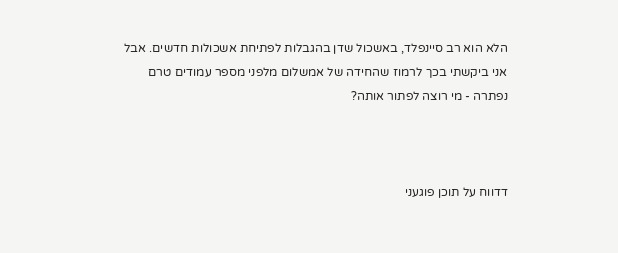הלא הוא רב סיינפלד, באשכול שדן בהגבלות לפתיחת אשכולות חדשים. אבל אני ביקשתי בכך לרמוז שהחידה של אמשלום מלפני מספר עמודים טרם נפתרה - מי רוצה לפתור אותה?



דדווח על תוכן פוגעני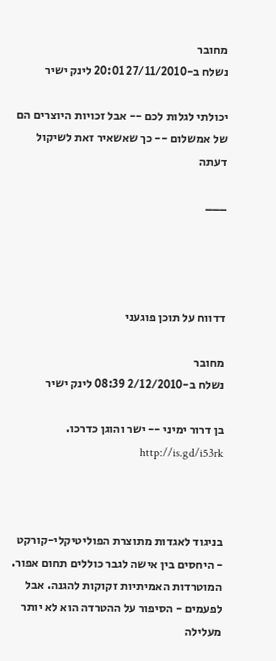מחובר
נשלח ב-27/11/2010 20:01 לינק ישיר

יכולתי לגלות לכם -- אבל זכויות היוצרים הם של אמשלום -- כך שאשאיר זאת לשיקול דעתה

___




דדווח על תוכן פוגעני

מחובר
נשלח ב-2/12/2010 08:39 לינק ישיר

בן דרור ימיני -- ישר והוגן כדרכו.  http://is.gd/i53rk



בניגוד לאגדות מתוצרת הפוליטיקלי-קורקט - היחסים בין אישה לגבר כוללים תחום אפור. המוטרדות האמיתיות זקוקות להגנה. אבל לפעמים - הסיפור על ההטרדה הוא לא יותר מעלילה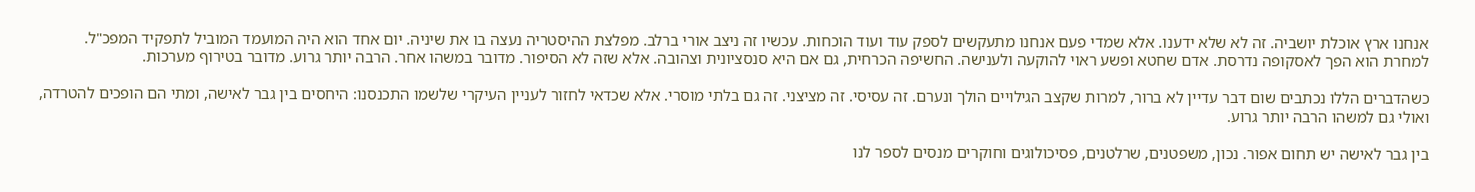אנחנו ארץ אוכלת יושביה. זה לא שלא ידענו. אלא שמדי פעם אנחנו מתעקשים לספק עוד ועוד הוכחות. עכשיו זה ניצב אורי ברלב. מפלצת ההיסטריה נעצה בו את שיניה. יום אחד הוא היה המועמד המוביל לתפקיד המפכ"ל. למחרת הוא הפך לאסקופה נדרסת. אדם שחטא ופשע ראוי להוקעה ולענישה. החשיפה הכרחית, גם אם היא סנסציונית וצהובה. אלא שזה לא הסיפור. מדובר במשהו אחר. הרבה יותר גרוע. מדובר בטירוף מערכות.

כשהדברים הללו נכתבים שום דבר עדיין לא ברור, למרות שקצב הגילויים הולך ונערם. זה עסיסי. זה מציצני. זה גם בלתי מוסרי. אלא שכדאי לחזור לעניין העיקרי שלשמו התכנסנו: היחסים בין גבר לאישה, ומתי הם הופכים להטרדה, ואולי גם למשהו הרבה יותר גרוע.

בין גבר לאישה יש תחום אפור. נכון, משפטנים, שרלטנים, פסיכולוגים וחוקרים מנסים לספר לנו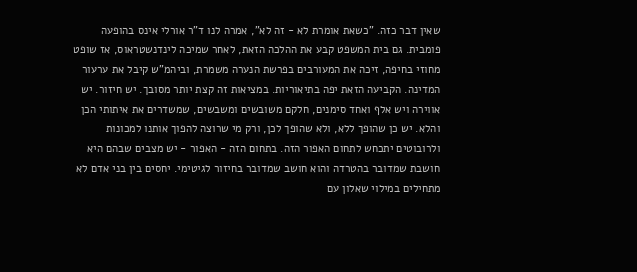שאין דבר כזה. "כשאת אומרת לא - זה לא", אמרה לנו ד"ר אורלי אינס בהופעה פומבית. גם בית המשפט קבע את ההלכה הזאת, לאחר שמיכה לינדנשטראוס, אז שופט מחוזי בחיפה, זיכה את המעורבים בפרשת הנערה משמרת, וביהמ"ש קיבל את ערעור המדינה. הקביעה הזאת יפה בתיאוריות. במציאות זה קצת יותר מסובך. יש חיזור. יש אווירה ויש אלף ואחד סימנים, חלקם משובשים ומשבשים, שמשדרים את איתותי הכן והלא. יש כן שהופך ללא, ולא שהופך לכן, ורק מי שרוצה להפוך אותנו למכונות ולרובוטים יתכחש לתחום האפור הזה. בתחום הזה - האפור - יש מצבים שבהם היא חושבת שמדובר בהטרדה והוא חושב שמדובר בחיזור לגיטימי. יחסים בין בני אדם לא מתחילים במילוי שאלון עם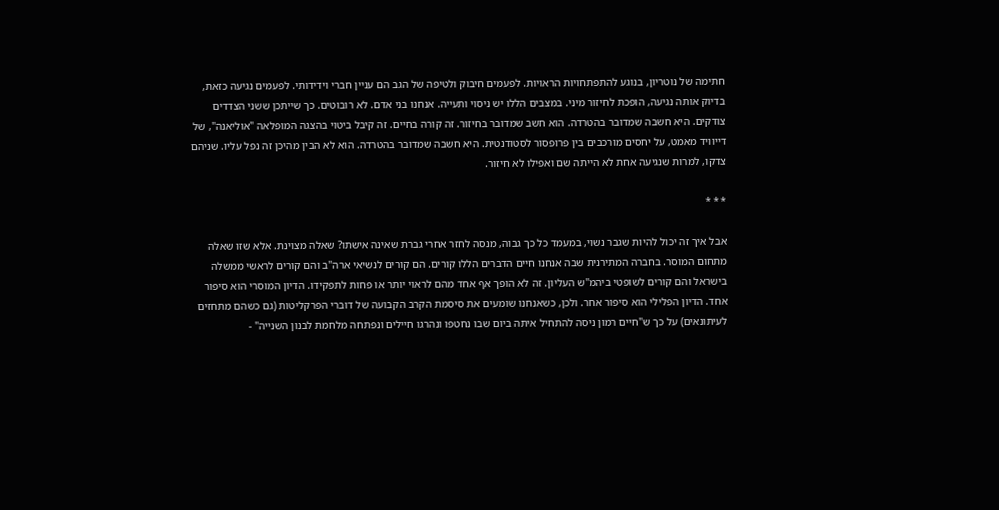חתימה של נוטריון, בנוגע להתפתחויות הראויות. לפעמים חיבוק ולטיפה של הגב הם עניין חברי וידידותי. לפעמים נגיעה כזאת, בדיוק אותה נגיעה, הופכת לחיזור מיני. במצבים הללו יש ניסוי ותעייה. אנחנו בני אדם. לא רובוטים. כך שייתכן ששני הצדדים צודקים. היא חשבה שמדובר בהטרדה. הוא חשב שמדובר בחיזור. זה קורה בחיים. זה קיבל ביטוי בהצגה המופלאה "אוליאנה", של דייוויד מאמט, על יחסים מורכבים בין פרופסור לסטודנטית. היא חשבה שמדובר בהטרדה. הוא לא הבין מהיכן זה נפל עליו. שניהם צדקו, למרות שנגיעה אחת לא הייתה שם ואפילו לא חיזור.

* * *

אבל איך זה יכול להיות שגבר נשוי, במעמד כל כך גבוה, מנסה לחזר אחרי גברת שאינה אישתו? שאלה מצוינת. אלא שזו שאלה מתחום המוסר. בחברה המתירנית שבה אנחנו חיים הדברים הללו קורים. הם קורים לנשיאי ארה"ב והם קורים לראשי ממשלה בישראל והם קורים לשופטי ביהמ"ש העליון. זה לא הופך אף אחד מהם לראוי יותר או פחות לתפקידו. הדיון המוסרי הוא סיפור אחד. הדיון הפלילי הוא סיפור אחר. ולכן, כשאנחנו שומעים את סיסמת הקרב הקבועה של דוברי הפרקליטות (גם כשהם מתחזים לעיתונאים) על כך ש"חיים רמון ניסה להתחיל איתה ביום שבו נחטפו ונהרגו חיילים ונפתחה מלחמת לבנון השנייה" -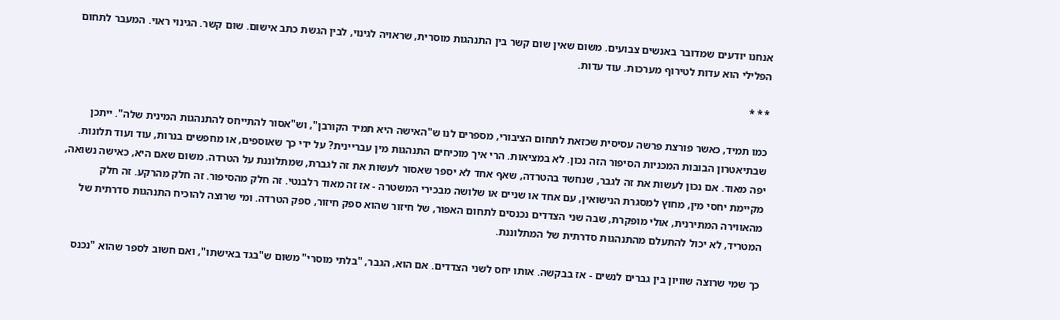אנחנו יודעים שמדובר באנשים צבועים. משום שאין שום קשר בין התנהגות מוסרית, שראויה לגינוי, לבין הגשת כתב אישום. שום קשר. הגינוי ראוי. המעבר לתחום הפלילי הוא עדות לטירוף מערכות. עוד עדות.

* * *

כמו תמיד, כאשר פורצת פרשה עסיסית שכזאת לתחום הציבורי, מספרים לנו ש"האישה היא תמיד הקורבן", וש"אסור להתייחס להתנהגות המינית שלה". ייתכן שבתיאטרון הבובות המכניות הסיפור הזה נכון. לא במציאות. הרי איך מוכיחים התנהגות מין עבריינית? על ידי כך שאוספים, או מחפשים בנרות, עוד ועוד תלונות. יפה מאוד. אם נכון לעשות את זה לגבר, שנחשד בהטרדה, שאף אחד לא יספר שאסור לעשות את זה לגברת, שמתלוננת על הטרדה. משום שאם היא, כאישה נשואה, מקיימת יחסי מין, מחוץ למסגרת הנישואין, עם אחד או שניים או שלושה מבכירי המשטרה - אז זה מאוד רלבנטי. זה חלק מהסיפור. זה חלק מהרקע. זה חלק מהאווירה המתירנית, אולי מופקרת, שבה שני הצדדים נכנסים לתחום האפור, של חיזור שהוא ספק חיזור, ספק הטרדה. ומי שרוצה להוכיח התנהגות סדרתית של המטריד, לא יכול להתעלם מהתנהגות סדרתית של המתלוננת.

כך שמי שרוצה שוויון בין גברים לנשים - אז בבקשה. אותו יחס לשני הצדדים. אם הוא, הגבר, "בלתי מוסרי" משום ש"בגד באישתו", ואם חשוב לספר שהוא "נכנס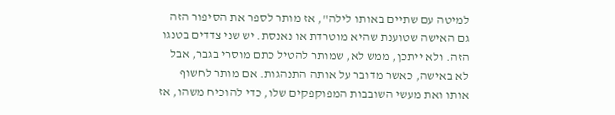למיטה עם שתיים באותו לילה", אז מותר לספר את הסיפור הזה גם האישה שטוענת שהיא מוטרדת או נאנסת. יש שני צדדים בטנגו הזה. ולא ייתכן, ממש לא, שמותר להטיל כתם מוסרי בגבר, אבל לא באישה, כאשר מדובר על אותה התנהגות. אם מותר לחשוף אותו ואת מעשי השובבות המפוקפקים שלו, כדי להוכיח משהו, אז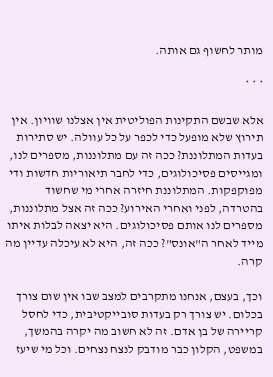מותר לחשוף גם אותה.

* * *

אלא שבשם התקינות הפוליטית אין אצלנו שוויון. אין תירוץ שלא מופעל כדי לכפר על כל עוולה. יש סתירות בעדות המתלוננת? ככה זה עם מתלוננות, מספרים לנו, ומגייסים פסיכולוגים, כדי לחבר תיאוריות חדשות ודי מפוקפקות. המתלוננת חיזרה אחרי מי שחשוד בהטרדה, לפני ואחרי האירוע? ככה זה אצל מתלוננות, מספרים לנו אותם פסיכולוגים. היא יצאה לבלות איתו מייד לאחר ה"אונס"? ככה זה, היא לא עיכלה עדיין מה קרה.

וכך, בעצם, אנחנו מתקרבים למצב שבו אין שום צורך בכלום. יש צורך רק בעדות סובייקטיבית, כדי לחסל קריירה של בן אדם. זה לא חשוב מה יקרה בהמשך, במשפט, הקלון כבר מודבק לנצח נצחים. וכל מי שיעז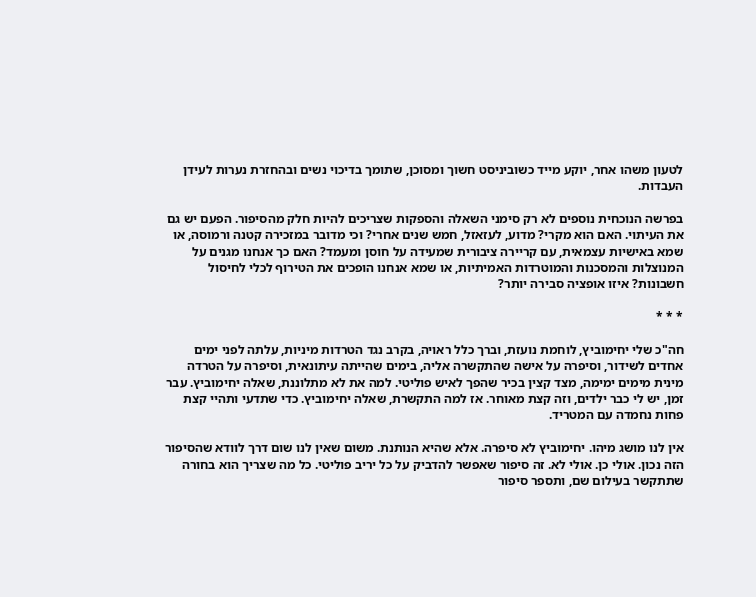לטעון משהו אחר, יוקע מייד כשוביניסט חשוך ומסוכן, שתומך בדיכוי נשים ובהחזרת נערות לעידן העבדות.

בפרשה הנוכחית נוספים לא רק סימני השאלה והספקות שצריכים להיות חלק מהסיפור. הפעם יש גם את העיתוי. האם הוא מקרי? מדוע, לעזאזל, חמש שנים אחרי? וכי מדובר במזכירה קטנה ורמוסה, או שמא באישיות עצמאית, עם קריירה ציבורית שמעידה על חוסן ומעמד? האם כך אנחנו מגנים על המנוצלות והמסכנות והמוטרדות האמיתיות, או שמא אנחנו הופכים את הטירוף לכלי לחיסול חשבונות? איזו אופציה סבירה יותר?

* * *

חה"כ שלי יחימוביץ, לוחמת נועזת, וברך כלל ראויה, בקרב נגד הטרדות מיניות, עלתה לפני ימים אחדים לשידור, וסיפרה על אישה שהתקשרה אליה, בימים שהייתה עיתונאית, וסיפרה על הטרדה מינית מימים ימימה, מצד קצין בכיר שהפך לאיש פוליטי. למה את לא מתלוננת, שאלה יחימוביץ. עבר זמן, יש לי כבר ילדים, וזה קצת מאוחר. אז למה התקשרת, שאלה יחימוביץ. כדי שתדעי ותהיי קצת פחות נחמדה עם המטריד.

אין לנו מושג מיהו. יחימוביץ לא סיפרה. אלא שהיא הנותנת. משום שאין לנו שום דרך לוודא שהסיפור הזה נכון. אולי כן. אולי לא. זה סיפור שאפשר להדביק על כל יריב פוליטי. כל מה שצריך הוא בחורה שתתקשר בעילום שם, ותספר סיפור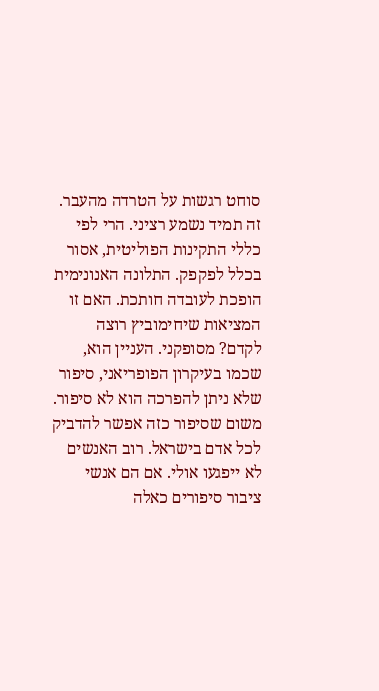סוחט רגשות על הטרדה מהעבר. זה תמיד נשמע רציני. הרי לפי כללי התקינות הפוליטית, אסור בכלל לפקפק. התלונה האנונימית הופכת לעובדה חותכת. האם זו המציאות שיחימוביץ רוצה לקדם? מסופקני. העניין הוא, שכמו בעיקרון הפופריאני, סיפור שלא ניתן להפרכה הוא לא סיפור. משום שסיפור כזה אפשר להדביק לכל אדם בישראל. רוב האנשים לא ייפגעו אולי. אם הם אנשי ציבור סיפורים כאלה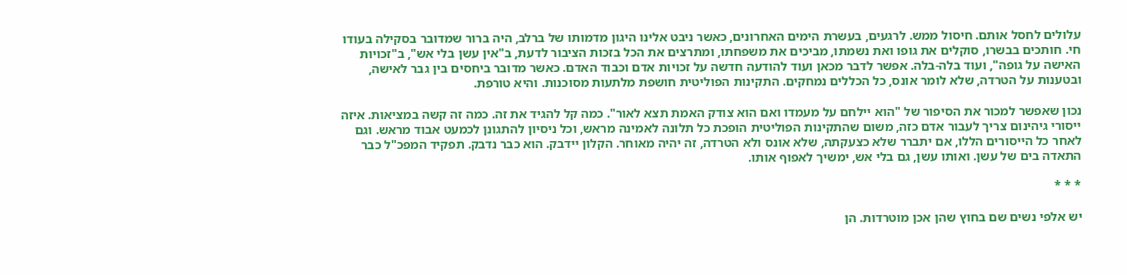עלולים לחסל אותם. חיסול ממש. לרגעים, בעשרת הימים האחרונים, כאשר ניבט אלינו היגון מדמותו של ברלב, היה ברור שמדובר בסקילה בעודו חי. חותכים בבשרו, סוקלים את גופו ואת נשמתו, מביכים את משפחתו, ומתרצים את הכל בזכות הציבור לדעת, ב"אין עשן בלי אש", ב"זכויות האישה על גופה", ועוד בלה-בלה. אפשר לדבר מכאן ועוד להודעה חדשה על זכויות אדם וכבוד האדם. כאשר מדובר ביחסים בין גבר לאישה, ובטענות על הטרדה, שלא לומר אונס, כל הכללים נמחקים. התקינות הפוליטית חושפת מלתעות מסוכנות. והיא טורפת.

נכון שאפשר למכור את הסיפור של "הוא יילחם על מעמדו ואם הוא צודק האמת תצא לאור". כמה קל להגיד את זה. כמה זה קשה במציאות. איזה ייסורי גיהינום צריך לעבור אדם כזה, משום שהתקינות הפוליטית הופכת כל תלונה לאמינה מראש, וכל ניסיון להתגונן לכמעט אבוד מראש. וגם לאחר כל הייסורים הללו, אם יתברר שלא כצעקתה, שלא אונס ולא הטרדה, זה יהיה מאוחר. הקלון יידבק. הוא כבר נדבק. תפקיד המפכ"ל כבר התאדה בים של עשן. ואותו עשן, גם בלי אש, ימשיך לאפוף אותו.

* * *

יש אלפי נשים שם בחוץ שהן אכן מוטרדות. הן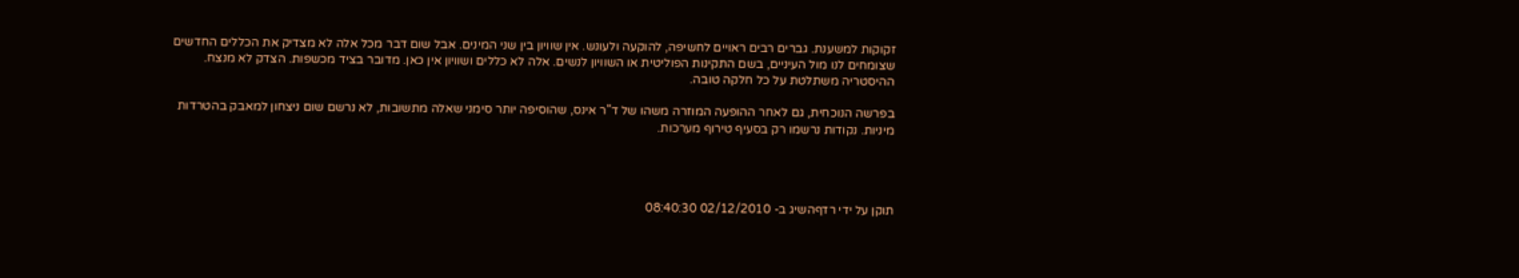זקוקות למשענת. גברים רבים ראויים לחשיפה, להוקעה ולעונש. אין שוויון בין שני המינים. אבל שום דבר מכל אלה לא מצדיק את הכללים החדשים שצומחים לנו מול העיניים, בשם התקינות הפוליטית או השוויון לנשים. אלה לא כללים ושוויון אין כאן. מדובר בציד מכשפות. הצדק לא מנצח. ההיסטריה משתלטת על כל חלקה טובה.

בפרשה הנוכחית, גם לאחר ההופעה המוזרה משהו של ד"ר אינס, שהוסיפה יותר סימני שאלה מתשובות, לא נרשם שום ניצחון למאבק בהטרדות מיניות. נקודות נרשמו רק בסעיף טירוף מערכות.




תוקן על ידי רדףהשיג ב- 02/12/2010 08:40:30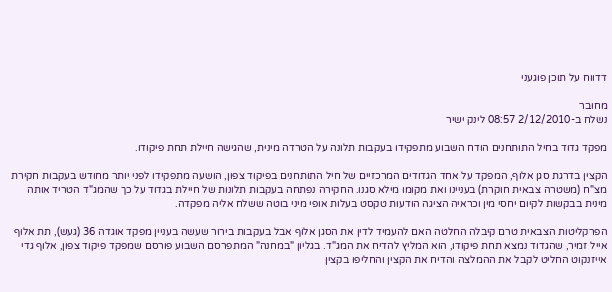דדווח על תוכן פוגעני

מחובר
נשלח ב-2/12/2010 08:57 לינק ישיר

מפקד גדוד בחיל התותחנים הודח השבוע מתפקידו בעקבות תלונה על הטרדה מינית, שהגישה חיילת תחת פיקודו.

הקצין בדרגת סגן אלוף, המפקד על אחד הגדודים המרכזיים של חיל התותחנים בפיקוד צפון, הושעה מתפקידו לפני יותר מחודש בעקבות חקירת מצ"ח (משטרה צבאית חוקרת) בעניינו ואת מקומו מילא סגנו. החקירה נפתחה בעקבות תלונות של חיילת בגדוד על כך שהמג"ד הטריד אותה מינית בבקשות לקיום יחסי מין וכראיה הציגה הודעות טקסט בעלות אופי מיני בוטה ששלח אליה מפקדה.

הפרקליטות הצבאית טרם קיבלה החלטה האם להעמיד לדין את הסגן אלוף אבל בעקבות בירור שעשה בעניין מפקד אוגדה 36 (געש), תת אלוף אייל זמיר, שהגדוד נמצא תחת פיקודו, הוא המליץ להדיח את המג"ד. בגליון "במחנה" המתפרסם השבוע פורסם שמפקד פיקוד צפון, אלוף גדי אייזנקוט החליט לקבל את ההמלצה והדיח את הקצין והחליפו בקצין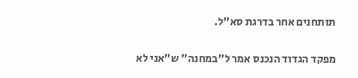תותחנים אחר בדרגת סא"ל.

מפקד הגדוד הנכנס אמר ל"במחנה" ש"אני לא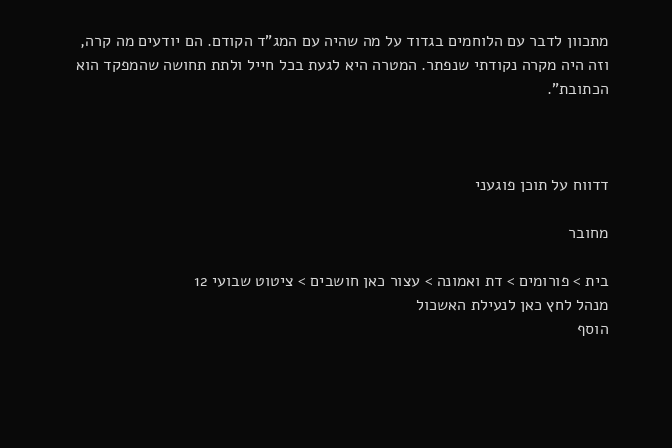מתכוון לדבר עם הלוחמים בגדוד על מה שהיה עם המג"ד הקודם. הם יודעים מה קרה, וזה היה מקרה נקודתי שנפתר. המטרה היא לגעת בכל חייל ולתת תחושה שהמפקד הוא הכתובת".



דדווח על תוכן פוגעני

מחובר

בית > פורומים > דת ואמונה > עצור כאן חושבים > ציטוט שבועי 12
מנהל לחץ כאן לנעילת האשכול
הוסף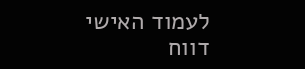לעמוד האישי  דווח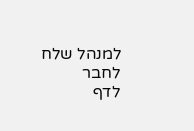למנהל שלח לחבר
לדף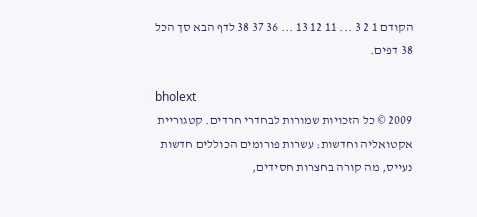הקודם 1 2 3 ... 11 12 13 ... 36 37 38 לדף הבא סך הכל 38 דפים.

bholext
2009 © כל הזכויות שמורות לבחדרי חרדים. קטגוריית אקטואליה וחדשות: עשרות פורומים הכוללים חדשות נעייס, מה קורה בחצרות חסידים,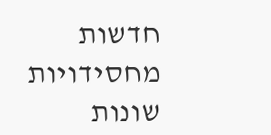חדשות מחסידויות שונות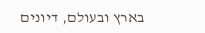בארץ ובעולם, דיונים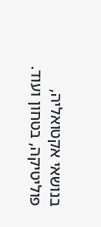בנושאי אקטואליה, פוליטיקה, בטחון ועוד.